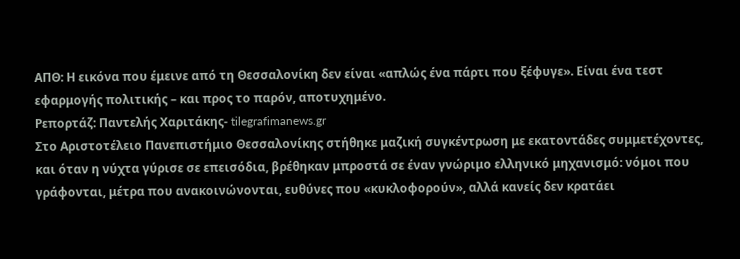ΑΠΘ: Η εικόνα που έμεινε από τη Θεσσαλονίκη δεν είναι «απλώς ένα πάρτι που ξέφυγε». Είναι ένα τεστ εφαρμογής πολιτικής – και προς το παρόν, αποτυχημένο.
Ρεπορτάζ: Παντελής Χαριτάκης- tilegrafimanews.gr
Στο Αριστοτέλειο Πανεπιστήμιο Θεσσαλονίκης στήθηκε μαζική συγκέντρωση με εκατοντάδες συμμετέχοντες, και όταν η νύχτα γύρισε σε επεισόδια, βρέθηκαν μπροστά σε έναν γνώριμο ελληνικό μηχανισμό: νόμοι που γράφονται, μέτρα που ανακοινώνονται, ευθύνες που «κυκλοφορούν», αλλά κανείς δεν κρατάει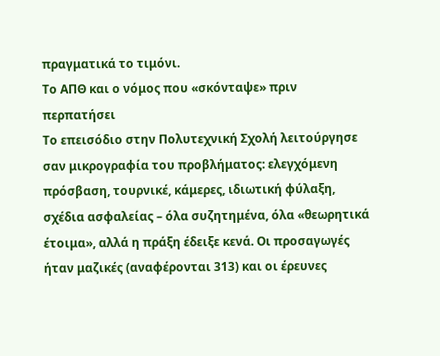πραγματικά το τιμόνι.
Το ΑΠΘ και ο νόμος που «σκόνταψε» πριν περπατήσει
Το επεισόδιο στην Πολυτεχνική Σχολή λειτούργησε σαν μικρογραφία του προβλήματος: ελεγχόμενη πρόσβαση, τουρνικέ, κάμερες, ιδιωτική φύλαξη, σχέδια ασφαλείας – όλα συζητημένα, όλα «θεωρητικά έτοιμα», αλλά η πράξη έδειξε κενά. Οι προσαγωγές ήταν μαζικές (αναφέρονται 313) και οι έρευνες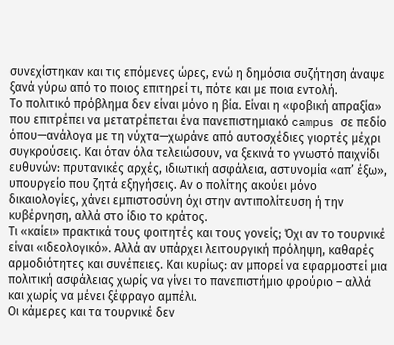συνεχίστηκαν και τις επόμενες ώρες, ενώ η δημόσια συζήτηση άναψε ξανά γύρω από το ποιος επιτηρεί τι, πότε και με ποια εντολή.
Το πολιτικό πρόβλημα δεν είναι μόνο η βία. Είναι η «φοβική απραξία» που επιτρέπει να μετατρέπεται ένα πανεπιστημιακό campus σε πεδίο όπου—ανάλογα με τη νύχτα—χωράνε από αυτοσχέδιες γιορτές μέχρι συγκρούσεις. Και όταν όλα τελειώσουν, να ξεκινά το γνωστό παιχνίδι ευθυνών: πρυτανικές αρχές, ιδιωτική ασφάλεια, αστυνομία «απ’ έξω», υπουργείο που ζητά εξηγήσεις. Αν ο πολίτης ακούει μόνο δικαιολογίες, χάνει εμπιστοσύνη όχι στην αντιπολίτευση ή την κυβέρνηση, αλλά στο ίδιο το κράτος.
Τι «καίει» πρακτικά τους φοιτητές και τους γονείς; Όχι αν το τουρνικέ είναι «ιδεολογικό». Αλλά αν υπάρχει λειτουργική πρόληψη, καθαρές αρμοδιότητες και συνέπειες. Και κυρίως: αν μπορεί να εφαρμοστεί μια πολιτική ασφάλειας χωρίς να γίνει το πανεπιστήμιο φρούριο – αλλά και χωρίς να μένει ξέφραγο αμπέλι.
Οι κάμερες και τα τουρνικέ δεν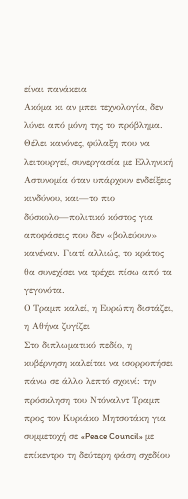είναι πανάκεια
Ακόμα κι αν μπει τεχνολογία, δεν λύνει από μόνη της το πρόβλημα. Θέλει κανόνες, φύλαξη που να λειτουργεί, συνεργασία με Ελληνική Αστυνομία όταν υπάρχουν ενδείξεις κινδύνου, και—το πιο δύσκολο—πολιτικό κόστος για αποφάσεις που δεν «βολεύουν» κανέναν. Γιατί αλλιώς, το κράτος θα συνεχίσει να τρέχει πίσω από τα γεγονότα.
Ο Τραμπ καλεί, η Ευρώπη διστάζει, η Αθήνα ζυγίζει
Στο διπλωματικό πεδίο, η κυβέρνηση καλείται να ισορροπήσει πάνω σε άλλο λεπτό σχοινί: την πρόσκληση του Ντόναλντ Τραμπ προς τον Κυριάκο Μητσοτάκη για συμμετοχή σε «Peace Council» με επίκεντρο τη δεύτερη φάση σχεδίου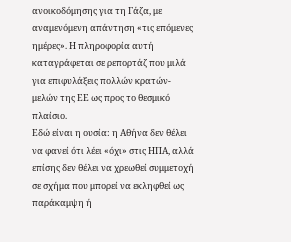ανοικοδόμησης για τη Γάζα, με αναμενόμενη απάντηση «τις επόμενες ημέρες». Η πληροφορία αυτή καταγράφεται σε ρεπορτάζ που μιλά για επιφυλάξεις πολλών κρατών-μελών της ΕΕ ως προς το θεσμικό πλαίσιο.
Εδώ είναι η ουσία: η Αθήνα δεν θέλει να φανεί ότι λέει «όχι» στις ΗΠΑ, αλλά επίσης δεν θέλει να χρεωθεί συμμετοχή σε σχήμα που μπορεί να εκληφθεί ως παράκαμψη ή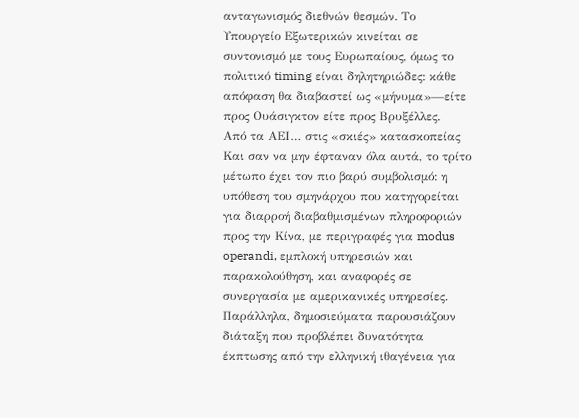ανταγωνισμός διεθνών θεσμών. Το Υπουργείο Εξωτερικών κινείται σε συντονισμό με τους Ευρωπαίους, όμως το πολιτικό timing είναι δηλητηριώδες: κάθε απόφαση θα διαβαστεί ως «μήνυμα»—είτε προς Ουάσιγκτον είτε προς Βρυξέλλες.
Από τα ΑΕΙ… στις «σκιές» κατασκοπείας
Και σαν να μην έφταναν όλα αυτά, το τρίτο μέτωπο έχει τον πιο βαρύ συμβολισμό: η υπόθεση του σμηνάρχου που κατηγορείται για διαρροή διαβαθμισμένων πληροφοριών προς την Κίνα, με περιγραφές για modus operandi, εμπλοκή υπηρεσιών και παρακολούθηση, και αναφορές σε συνεργασία με αμερικανικές υπηρεσίες.
Παράλληλα, δημοσιεύματα παρουσιάζουν διάταξη που προβλέπει δυνατότητα έκπτωσης από την ελληνική ιθαγένεια για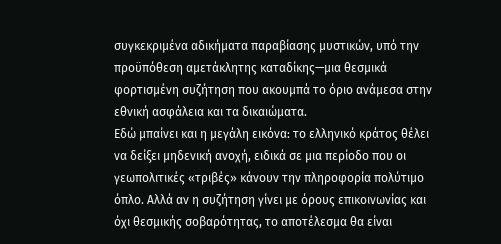συγκεκριμένα αδικήματα παραβίασης μυστικών, υπό την προϋπόθεση αμετάκλητης καταδίκης—μια θεσμικά φορτισμένη συζήτηση που ακουμπά το όριο ανάμεσα στην εθνική ασφάλεια και τα δικαιώματα.
Εδώ μπαίνει και η μεγάλη εικόνα: το ελληνικό κράτος θέλει να δείξει μηδενική ανοχή, ειδικά σε μια περίοδο που οι γεωπολιτικές «τριβές» κάνουν την πληροφορία πολύτιμο όπλο. Αλλά αν η συζήτηση γίνει με όρους επικοινωνίας και όχι θεσμικής σοβαρότητας, το αποτέλεσμα θα είναι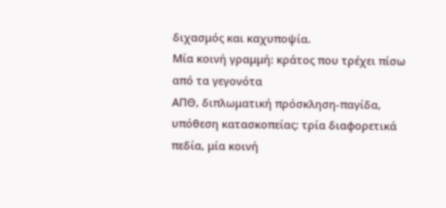διχασμός και καχυποψία.
Μία κοινή γραμμή: κράτος που τρέχει πίσω από τα γεγονότα
ΑΠΘ, διπλωματική πρόσκληση-παγίδα, υπόθεση κατασκοπείας: τρία διαφορετικά πεδία, μία κοινή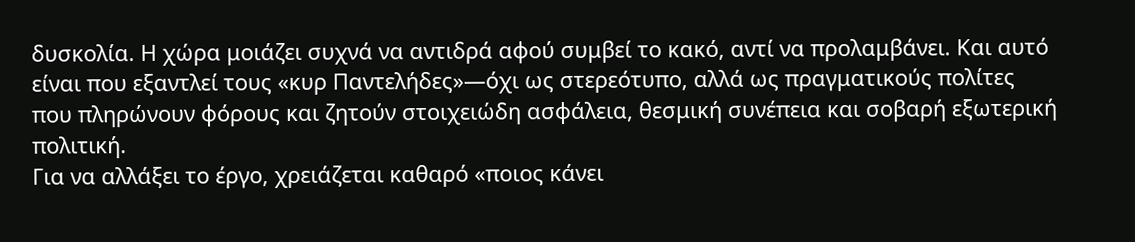δυσκολία. Η χώρα μοιάζει συχνά να αντιδρά αφού συμβεί το κακό, αντί να προλαμβάνει. Και αυτό είναι που εξαντλεί τους «κυρ Παντελήδες»—όχι ως στερεότυπο, αλλά ως πραγματικούς πολίτες που πληρώνουν φόρους και ζητούν στοιχειώδη ασφάλεια, θεσμική συνέπεια και σοβαρή εξωτερική πολιτική.
Για να αλλάξει το έργο, χρειάζεται καθαρό «ποιος κάνει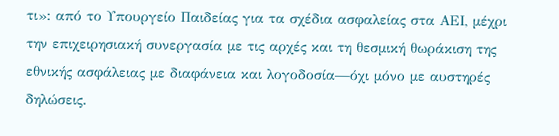τι»: από το Υπουργείο Παιδείας για τα σχέδια ασφαλείας στα ΑΕΙ, μέχρι την επιχειρησιακή συνεργασία με τις αρχές και τη θεσμική θωράκιση της εθνικής ασφάλειας με διαφάνεια και λογοδοσία—όχι μόνο με αυστηρές δηλώσεις.